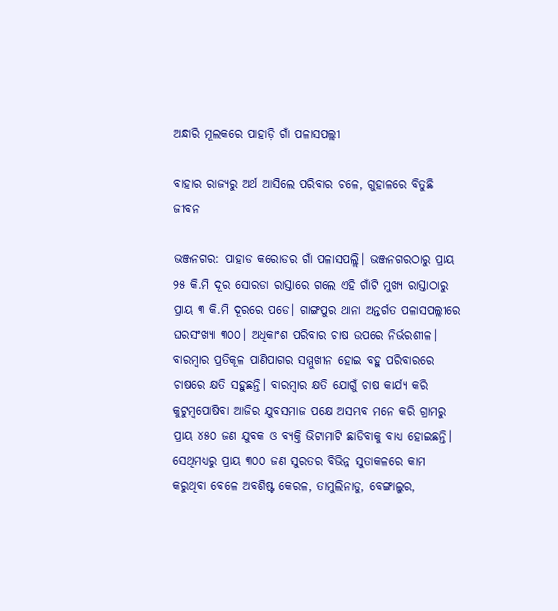ଅନ୍ଧାରି ମୂଲକରେ ପାହାଡ଼ି ଗାଁ ପଳାସପଲ୍ଲୀ

ବାହାର ରାଜ୍ୟରୁ ଅର୍ଥ ଆସିଲେ ପରିବାର ଚଳେ, ଗୁହାଳରେ ବିତୁଛି ଜୀବନ

ଭଞ୍ଜନଗର: ପାହାଡ କରୋଡର ଗାଁ ପଳାସପଲ୍ଲି। ଭଞ୍ଜନଗରଠାରୁ ପ୍ରାୟ ୨୫ କି.ମି ଦୂର ସୋରଡା ରାସ୍ତାରେ ଗଲେ ଏହି ଗାଁଟି ମୁଖ୍ୟ ରାସ୍ତାଠାରୁ ପ୍ରାୟ ୩ କି.ମି ଦୂରରେ ପଡେ। ଗାଙ୍ଗପୁର ଥାନା ଅନ୍ତର୍ଗତ ପଳାସପଲ୍ଲୀରେ ଘରସଂଖ୍ୟା ୩୦୦। ଅଧିକାଂଶ ପରିବାର ଚାଷ ଉପରେ ନିର୍ଭରଶୀଳ। ବାରମ୍ବାର ପ୍ରତିକୂଳ ପାଣିପାଗର ସମ୍ମୁଖୀନ ହୋଇ ବହୁ ପରିବାରରେ ଚାଷରେ କ୍ଷତି ସହୁଛନ୍ତି। ବାରମ୍ବାର କ୍ଷତି ଯୋଗୁଁ ଚାଷ କାର୍ଯ୍ୟ କରି କୁଟୁମ୍ବପୋଷିବା ଆଜିର ଯୁବସମାଜ ପକ୍ଷେ ଅସମ୍ଭବ ମନେ କରି ଗ୍ରାମରୁ ପ୍ରାୟ ୪୫୦ ଜଣ ଯୁବକ ଓ ବ୍ୟକ୍ତି ଭିଟାମାଟି ଛାଡିବାକୁ ବାଧ୍ୟ ହୋଇଛନ୍ତି। ସେଥିମଧ୍ୟରୁ ପ୍ରାୟ ୩୦୦ ଜଣ ସୁରତର ବିଭିନ୍ନ ସୁତାକଳରେ କାମ କରୁଥିବା ବେଳେ ଅବଶିଷ୍ଟ କେରଳ, ତାମୁଲିନାଡୁ, ବେଙ୍ଗାଲୁର,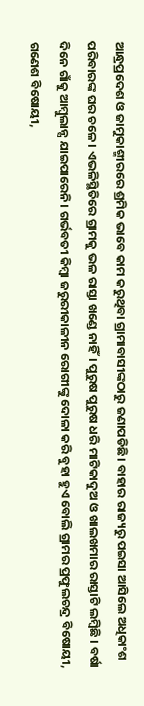ଆନ୍ଧ୍ରପ୍ରଦେଶ ଓ ଜାମୁକାଶ୍ମୀରରେ ଶ୍ରମିକ ଭାବେ କାମ କରୁଥିବା ଗ୍ରାମାବାସୀଙ୍କଠାରୁ ଜଣାପଡିଛି। ବାହାର ରାଜ୍ୟରୁ ପଇସା ଆସିଲେ ଅଧିକାଂଶ ପରିବାରଙ୍କ ଘର ଚଳେ। ଏଭଳିସ୍ଥିତିରେ ଗ୍ରାମକୁ ଭଳ ରାସ୍ତା ଖଣ୍ଡେ ନାହିଁ। ପୁରୁଷ ପୁରୁଷ ଧରି ମାଟିକାଦୁଅ ଓ ଖାଲଖମାର ରାସ୍ତାଟି ଲମ୍ବିଛି । ବର୍ଷା ଦିନେ ଗାଁକୁ ଆମ୍ବୁଲାନ୍ସ ଯାଇପା‌‌ରେନି। ଗର୍ଭବତୀ କିମ୍ବା ଜରୁରୀକାଳୀନ ରୋଗୀଙ୍କୁ ଦୋଳା କରି ବୁହା ହୁଏ ବୋଲି ଗ୍ରାମର ପ୍ରଫୁଲଚନ୍ଦ୍ର ବିଷୋୟୀ, ଗଣେଶ ବିଷୋୟୀ,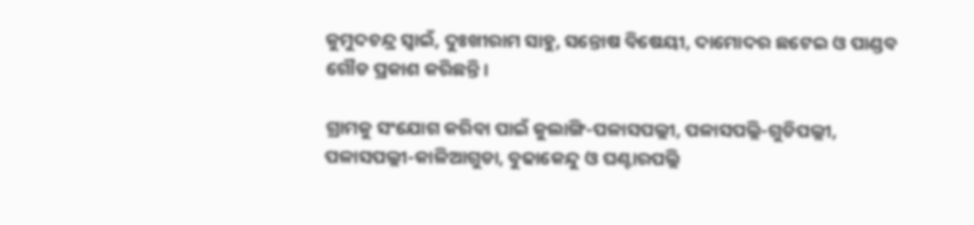କୁମୁଦଚନ୍ଦ୍ର ସ୍ୱାଇଁ, ଦୁଃଖୀରାମ ସାହୁ, ସନ୍ତୋଷ ବିଷେୟୀ, ଦାମୋଦର ଛଟେଇ ଓ ପାଣ୍ଡବ ଗୌଡ ପ୍ରକାଶ କରିଛନ୍ତି।

ଗ୍ରାମକୁ ସଂଯୋଗ କରିବା ପାଇଁ କୁଲାଙ୍ଗି-ପଳାସପଲ୍ଲୀ, ପଳାସପଲ୍ଲି-ଗୁଡିପଲ୍ଲୀ, ପଳାସପଲ୍ଲୀ-କାଳିଆଗୁଡା, ବୁଢାକେନ୍ଦୁ ଓ ଘଣ୍ଟାରପଲ୍ଲି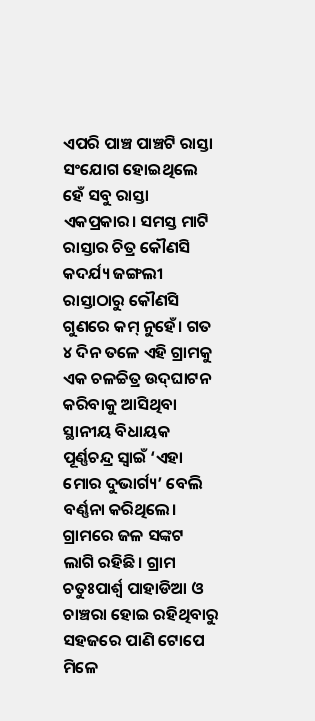ଏପରି ପାଞ୍ଚ ପାଞ୍ଚଟି ରାସ୍ତା ସଂଯୋଗ ହୋଇଥିଲେ ହେଁ ସବୁ ରାସ୍ତା ଏକପ୍ରକାର। ସମସ୍ତ ମାଟି ରାସ୍ତାର ଚିତ୍ର କୌଣସି କଦର୍ଯ୍ୟ ଜଙ୍ଗଲୀ ରାସ୍ତାଠାରୁ କୌଣସି ଗୁଣରେ କମ୍‍ ନୁହେଁ। ଗତ ୪ ଦିନ ତଳେ ଏହି ଗ୍ରାମକୁ ଏକ ଚଳଚ୍ଚିତ୍ର ଉଦ୍‍ଘାଟନ କରିବାକୁ ଆସିଥିବା ସ୍ଥାନୀୟ ବିଧାୟକ ପୂର୍ଣ୍ଣଚନ୍ଦ୍ର ସ୍ୱାଇଁ ‘ଏହା ମୋର ଦୁଭାର୍ଗ୍ୟ’ ବେଲି ବର୍ଣ୍ଣନା କରିଥିଲେ। ଗ୍ରାମରେ ଜଳ ସଙ୍କଟ ଲାଗି ରହିଛି। ଗ୍ରାମ ଚତୁଃପାର୍ଶ୍ବ ପାହାଡିଆ ଓ ଚାଞ୍ଚରା ହୋଇ ରହିଥିବାରୁ ସହଜରେ ପାଣି ଟୋପେ ମିଳେ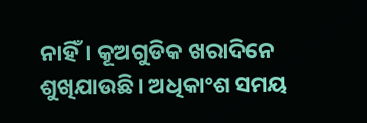ନାହିଁ। କୂଅଗୁଡିକ ଖରାଦିନେ ଶୁଖିଯାଉଛି। ଅଧିକାଂଶ ସମୟ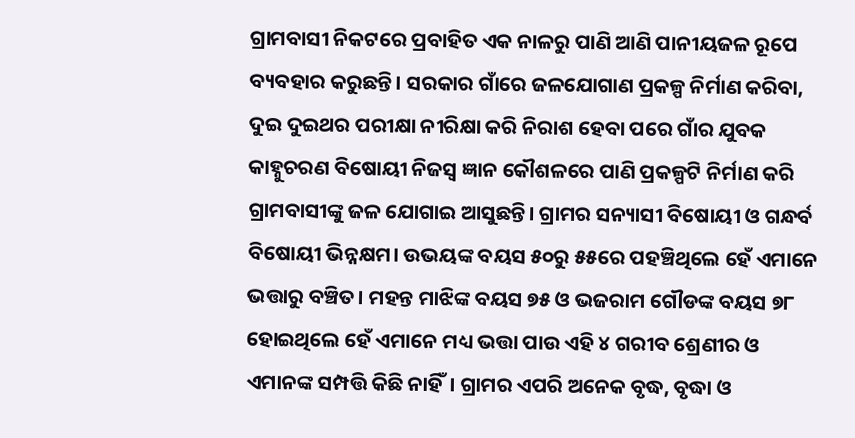ଗ୍ରାମବାସୀ ନିକଟରେ ପ୍ରବାହିତ ଏକ ନାଳରୁ ପାଣି ଆଣି ପାନୀୟଜଳ ରୂପେ ବ୍ୟବହାର କରୁଛନ୍ତି। ସରକାର ଗାଁରେ ଜଳଯୋଗାଣ ପ୍ରକଳ୍ପ ନିର୍ମାଣ କରିବା, ଦୁଇ ଦୁଇଥର ପରୀକ୍ଷା ନୀରିକ୍ଷା କରି ନିରାଶ ହେବା ପରେ ଗାଁର ଯୁବକ କାହ୍ନୁଚରଣ ବିଷୋୟୀ ନିଜସ୍ୱ ଜ୍ଞାନ କୌଶଳରେ ପାଣି ପ୍ରକଳ୍ପଟି ନିର୍ମାଣ କରି ଗ୍ରାମବାସୀଙ୍କୁ ଜଳ ଯୋଗାଇ ଆସୁଛନ୍ତି। ଗ୍ରାମର ସନ୍ୟାସୀ ବିଷୋୟୀ ଓ ଗନ୍ଧର୍ବ ବିଷୋୟୀ ଭିନ୍ନକ୍ଷମ। ଉଭୟଙ୍କ ବୟସ ୫୦ରୁ ୫୫ରେ ପହଞ୍ଚିଥିଲେ ହେଁ ଏମାନେ ଭତ୍ତାରୁ ବଞ୍ଚିତ। ମହନ୍ତ ମାଝିଙ୍କ ବୟସ ୭୫ ଓ ଭଜରାମ ଗୌଡଙ୍କ ବୟସ ୭୮ ହୋଇଥିଲେ ହେଁ ଏମାନେ ମଧ୍ୟ ଭତ୍ତା ପାଉ ଏହି ୪ ଗରୀବ ଶ୍ରେଣୀର ଓ ଏମାନଙ୍କ ସମ୍ପତ୍ତି କିଛି ନାହିଁ। ଗ୍ରାମର ଏପରି ଅନେକ ବୃଦ୍ଧ, ବୃଦ୍ଧା ଓ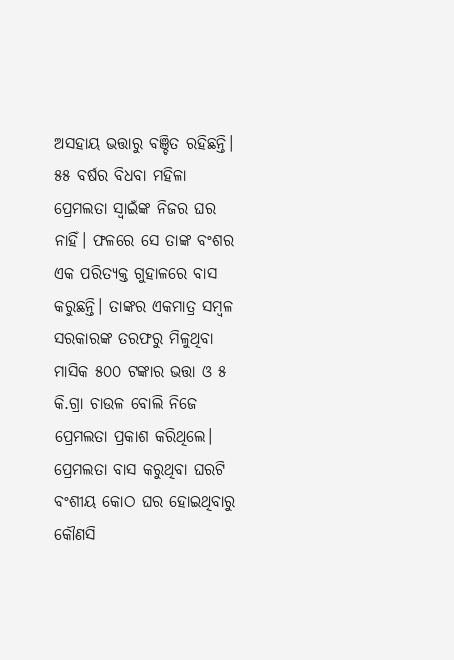ଅସହାୟ ଭତ୍ତାରୁ ବଞ୍ଚିତ ରହିଛନ୍ତି। ୫୫ ବର୍ଷର ବିଧବା ମହିଳା ପ୍ରେମଲତା ସ୍ୱାଇଁଙ୍କ ନିଜର ଘର ନାହିଁ। ଫଳରେ ସେ ତାଙ୍କ ବଂଶର ଏକ ପରିତ୍ୟକ୍ତ ଗୁହାଳରେ ବାସ କରୁଛନ୍ତି। ତାଙ୍କର ଏକମାତ୍ର ସମ୍ବଳ ସରକାରଙ୍କ ତରଫରୁ ମିଳୁଥିବା ମାସିକ ୫୦୦ ଟଙ୍କାର ଭତ୍ତା ଓ ୫ କି.ଗ୍ରା ଚାଉଳ ବୋଲି ନିଜେ ପ୍ରେମଲତା ପ୍ରକାଶ କରିଥିଲେ। ପ୍ରେମଲତା ବାସ କରୁଥିବା ଘରଟି ବଂଶୀୟ କୋଠ ଘର ହୋଇଥିବାରୁ କୌଣସି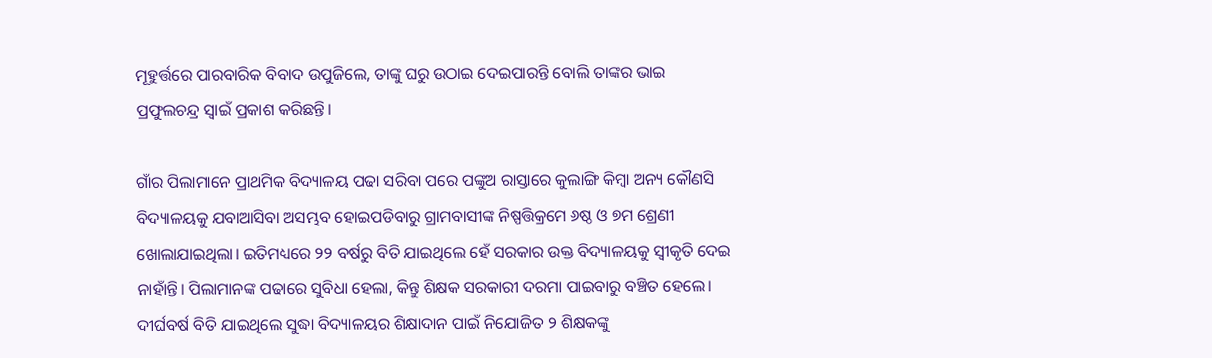ମୂହୁର୍ତ୍ତରେ ପାରବାରିକ ବିବାଦ ଉପୁଜିଲେ, ତାଙ୍କୁ ଘରୁ ଉଠାଇ ଦେଇପାରନ୍ତି ବୋଲି ତାଙ୍କର ଭାଇ ପ୍ରଫୁଲଚନ୍ଦ୍ର ସ୍ୱାଇଁ ପ୍ରକାଶ କରିଛନ୍ତି।

ଗାଁର ପିଲାମାନେ ପ୍ରାଥମିକ ବିଦ୍ୟାଳୟ ପଢା ସରିବା ପରେ ପଙ୍କୁଅ ରାସ୍ତାରେ କୁଲାଙ୍ଗି କିମ୍ବା ଅନ୍ୟ କୌଣସି ବିଦ୍ୟାଳୟକୁ ଯବାଆସିବା ଅସମ୍ଭବ ହୋଇପଡିବାରୁ ଗ୍ରାମବାସୀଙ୍କ ନିଷ୍ପତ୍ତିକ୍ରମେ ୬ଷ୍ଠ ଓ ୭ମ ଶ୍ରେଣୀ ଖୋଲାଯାଇଥିଲା। ଇତିମଧ୍ୟରେ ୨୨ ବର୍ଷରୁ ବିତି ଯାଇଥିଲେ ହେଁ ସରକାର ଉକ୍ତ ବିଦ୍ୟାଳୟକୁ ସ୍ୱୀକୃତି ଦେଇ ନାହାଁନ୍ତି। ପିଲାମାନଙ୍କ ପଢାରେ ସୁବିଧା ହେଲା, କିନ୍ତୁ ଶିକ୍ଷକ ସରକାରୀ ଦରମା ପାଇବାରୁ ବଞ୍ଚିତ ହେଲେ। ଦୀର୍ଘବର୍ଷ ବିତି ଯାଇଥିଲେ ସୁଦ୍ଧା ବିଦ୍ୟାଳୟର ଶିକ୍ଷାଦାନ ପାଇଁ ନିଯୋଜିତ ୨ ଶିକ୍ଷକଙ୍କୁ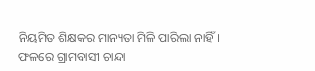ନିୟମିତ ଶିକ୍ଷକର ମାନ୍ୟତା ମିଳି ପାରିଲା ନାହିଁ। ଫଳରେ ଗ୍ରାମବାସୀ ଚାନ୍ଦା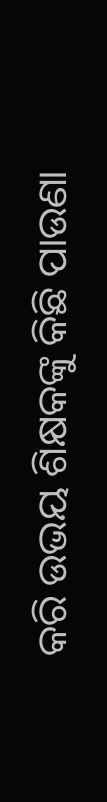କରି ଉଭୟ ଶିକ୍ଷକଙ୍କୁ କିଛି ପାଉଣା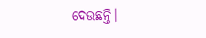ଦେଉଛନ୍ତି।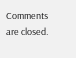Comments are closed.